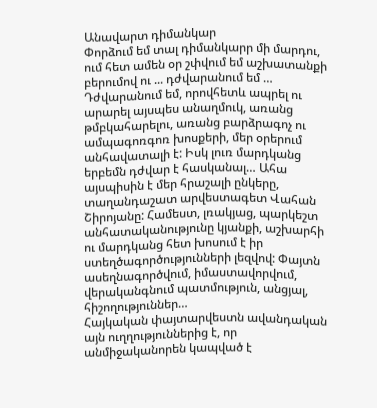Անավարտ դիմանկար
Փորձում եմ տալ դիմանկարր մի մարդու, ում հետ ամեն օր շփվում եմ աշխատանքի բերումով ու ... դժվարանում եմ … Դժվարանում եմ, որովհետև ապրել ու արարել այսպես անաղմուկ, առանց թմբկահարելու, առանց բարձրագոչ ու ամպագոռգոռ խոսքերի, մեր օրերում անհավատալի է: Իսկ լուռ մարդկանց երբեմն դժվար է հասկանալ… Ահա այսպիսին է մեր հրաշալի ընկերը, տաղանդաշատ արվեստագետ Վահան Շիրոյանը: Համեստ, լռակյաց, պարկեշտ անհատականությունը կյանքի, աշխարհի ու մարդկանց հետ խոսում է իր ստեղծագործությունների լեզվով: Փայտն ասեղնագործվում, իմաստավորվում, վերականգնում պատմություն, անցյալ, հիշողություններ…
Հայկական փայտարվեստն ավանդական այն ուղղություններից է, որ անմիջականորեն կապված է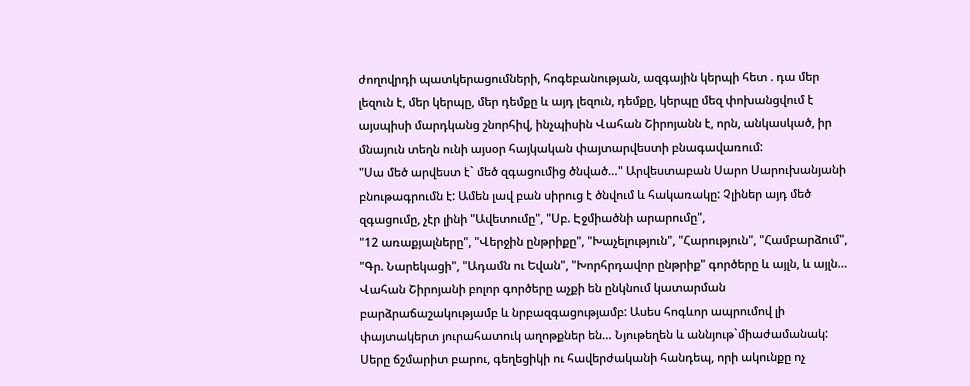ժողովրդի պատկերացումների, հոգեբանության, ազգային կերպի հետ . դա մեր լեզուն է, մեր կերպը, մեր դեմքը և այդ լեզուն, դեմքը, կերպը մեզ փոխանցվում է այսպիսի մարդկանց շնորհիվ, ինչպիսին Վահան Շիրոյանն է, որն, անկասկած, իր մնայուն տեղն ունի այսօր հայկական փայտարվեստի բնագավառում:
"Սա մեծ արվեստ է` մեծ զգացումից ծնված…" Արվեստաբան Սարո Սարուխանյանի բնութագրումն է: Ամեն լավ բան սիրուց է ծնվում և հակառակը: Չլիներ այդ մեծ զգացումը, չէր լինի "Ավետումը", "Սբ. Էջմիածնի արարումը",
"12 առաքյալները", "Վերջին ընթրիքը", "Խաչելություն", "Հարություն", "Համբարձում", "Գր. Նարեկացի", "Ադամն ու Եվան", "Խորհրդավոր ընթրիք" գործերը և այլն, և այլն…
Վահան Շիրոյանի բոլոր գործերը աչքի են ընկնում կատարման բարձրաճաշակությամբ և նրբազգացությամբ: Ասես հոգևոր ապրումով լի փայտակերտ յուրահատուկ աղոթքներ են… Նյութեղեն և աննյութ`միաժամանակ:
Սերը ճշմարիտ բարու, գեղեցիկի ու հավերժականի հանդեպ, որի ակունքը ոչ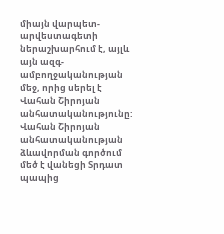միայն վարպետ-արվեստագետի ներաշխարհում է, այլև այն ազգ-ամբողջականության մեջ, որից սերել է Վահան Շիրոյան անհատականությունը:
Վահան Շիրոյան անհատականության ձևավորման գործում մեծ է վանեցի Տրդատ պապից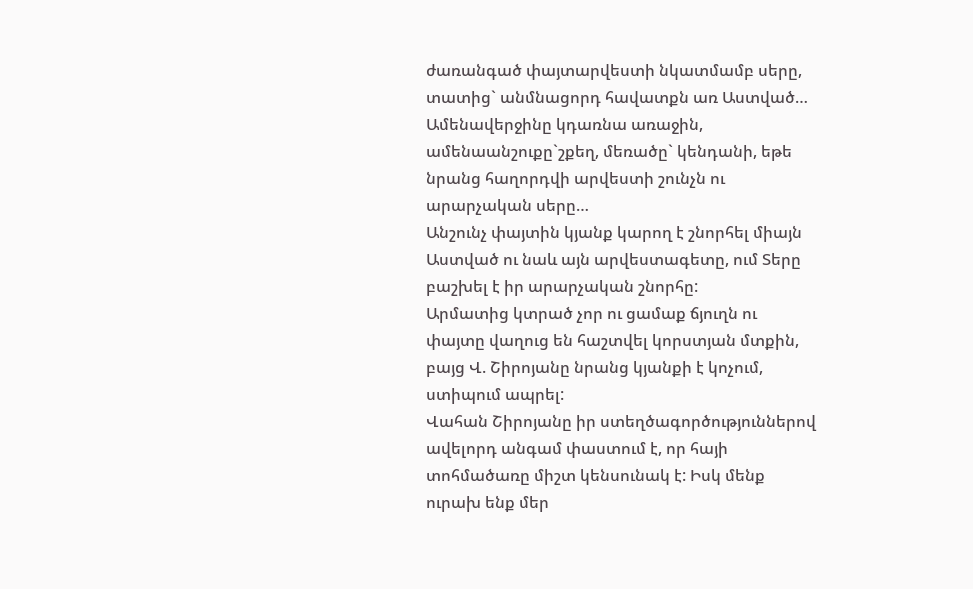ժառանգած փայտարվեստի նկատմամբ սերը, տատից` անմնացորդ հավատքն առ Աստված…
Ամենավերջինը կդառնա առաջին, ամենաանշուքը`շքեղ, մեռածը` կենդանի, եթե նրանց հաղորդվի արվեստի շունչն ու արարչական սերը…
Անշունչ փայտին կյանք կարող է շնորհել միայն Աստված ու նաև այն արվեստագետը, ում Տերը բաշխել է իր արարչական շնորհը:
Արմատից կտրած չոր ու ցամաք ճյուղն ու փայտը վաղուց են հաշտվել կորստյան մտքին, բայց Վ. Շիրոյանը նրանց կյանքի է կոչում, ստիպում ապրել:
Վահան Շիրոյանը իր ստեղծագործություններով ավելորդ անգամ փաստում է, որ հայի տոհմածառը միշտ կենսունակ է: Իսկ մենք ուրախ ենք մեր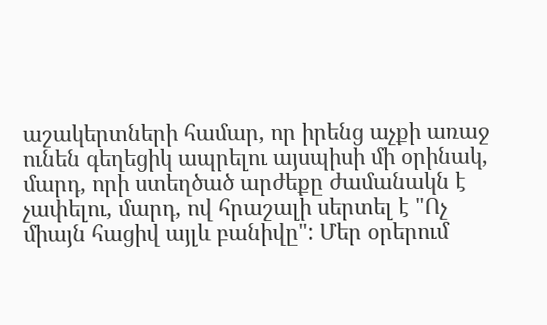աշակերտների համար, որ իրենց աչքի առաջ ունեն գեղեցիկ ապրելու այսպիսի մի օրինակ, մարդ, որի ստեղծած արժեքը ժամանակն է չափելու, մարդ, ով հրաշալի սերտել է "Ոչ միայն հացիվ այլև բանիվը": Մեր օրերում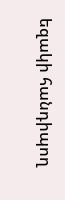եզակի հանդիպող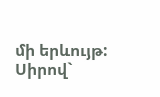մի երևույթ:
Սիրով`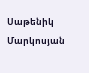Սաթենիկ Մարկոսյան